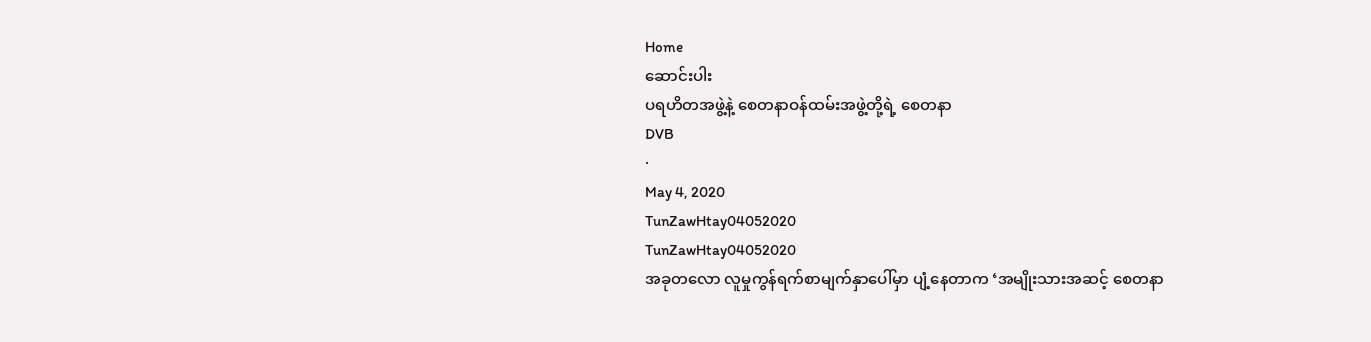Home
ဆောင်းပါး
ပရဟိတအဖွဲ့နဲ့ စေတနာဝန်ထမ်းအဖွဲ့တို့ရဲ့ စေတနာ
DVB
·
May 4, 2020
TunZawHtay04052020
TunZawHtay04052020
အခုတလော လူမှုကွန်ရက်စာမျက်နှာပေါ်မှာ ပျံ့နေတာက ‘အမျိုးသားအဆင့် စေတနာ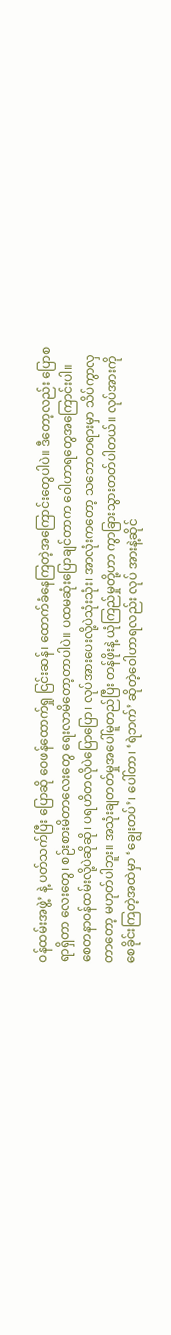ဝန်ထမ်းအဖွဲ့’ နဲ့ ပတ်သက်ပြီး ပြောဆို ဝေဖန်ထောက်ရှု ငြင်းဆန်၊ ထောက်ခံနေကြတဲ့အကြောင်းတွေပါပဲ။ ဒီတော့လည်း ပြောစရာရှိတာ လေးတွေ၊ စဉ်းစားမိတာလေးတွေ ရေးလာမိတော့တာပါပဲ။ ပထမဆုံးပြောချင်တာက ဝေါဟာရတွေအကြောင်းပါ။  စေတနာဝန်ထမ်းလို့ပဲဆိုဆို၊ ပရဟိတလိုပဲပြောပြော၊ လုပ်အားပေးလို့ပဲသုံးသုံး၊ အာလုံးကတော့ သဘောတရားမှာ သိပ်ကွာလှတာတော့ မဟုတ်ပါဘူး။ အသုံးချတတ်မှုအပေါ်မူတည်ပြီး တန်ဖိုးနဲ့ ယုံကြည်မှုတို့ဟာ ကွာခြားသွားတတ်ပါတယ်။ လုပ်အားကို စေခိုင်းကြတဲ့အထဲမှာ ‘ချွေးတပ်’၊ ပေါ်တာ၊ ‘ရဲဘက်’ ဆိုတဲ့ဝေါဟာရလည်း လုပ် အားနဲ့ဆိုင်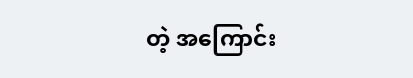တဲ့ အကြောင်း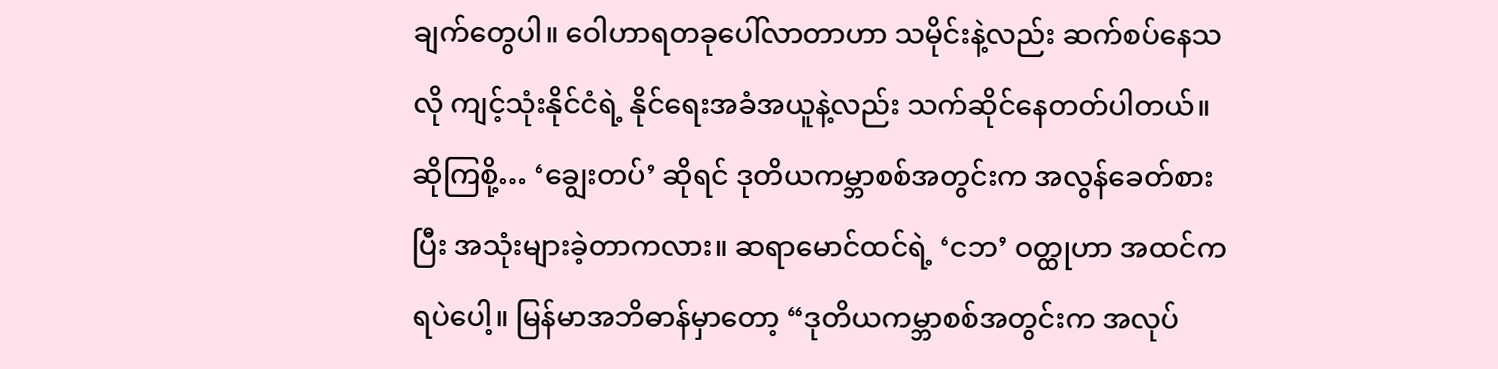ချက်တွေပါ။ ဝေါဟာရတခုပေါ်လာတာဟာ သမိုင်းနဲ့လည်း ဆက်စပ်နေသလို ကျင့်သုံးနိုင်ငံရဲ့ နိုင်ရေးအခံအယူနဲ့လည်း သက်ဆိုင်နေတတ်ပါတယ်။ ဆိုကြစို့… ‘ချွေးတပ်’ ဆိုရင် ဒုတိယကမ္ဘာစစ်အတွင်းက အလွန်ခေတ်စားပြီး အသုံးများခဲ့တာကလား။ ဆရာမောင်ထင်ရဲ့ ‘ငဘ’ ဝတ္ထုဟာ အထင်ကရပဲပေါ့။ မြန်မာအဘိဓာန်မှာတော့ “ဒုတိယကမ္ဘာစစ်အတွင်းက အလုပ်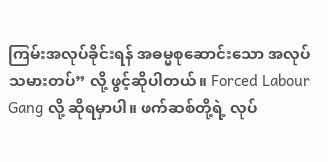ကြမ်းအလုပ်ခိုင်းရန် အဓမ္မစုဆောင်းသော အလုပ်သမားတပ်” လို့ ဖွင့်ဆိုပါတယ်။ Forced Labour Gang လို့ ဆိုရမှာပါ။ ဖက်ဆစ်တို့ရဲ့ လုပ်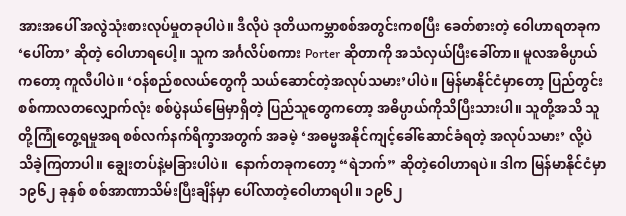အားအပေါ် အလွဲသုံးစားလုပ်မှုတခုပါပဲ။ ဒီလိုပဲ ဒုတိယကမ္ဘာစစ်အတွင်းကစပြီး ခေတ်စားတဲ့ ဝေါဟာရတခုက ‘ပေါ်တာ’ ဆိုတဲ့ ဝေါဟာရပေါ့။ သူက အင်္ဂလိပ်စကား Porter ဆိုတာကို အသံလှယ်ပြီးခေါ်တာ။ မူလအဓိပ္ပာယ်ကတော့ ကူလီပါပဲ။ ‘ဝန်စည်စလယ်တွေကို သယ်ဆောင်တဲ့အလုပ်သမား’ပါပဲ။ မြန်မာနိုင်ငံမှာတော့ ပြည်တွင်းစစ်ကာလတလျှောက်လုံး စစ်ပွဲနယ်မြေမှာရှိတဲ့ ပြည်သူတွေကတော့ အဓိပ္ပာယ်ကိုသိပြီးသားပါ။ သူတို့အသိ သူတို့ကြုံတွေ့ရမှုအရ စစ်လက်နက်ရိက္ခာအတွက် အခမဲ့ ‘အဓမ္မအနိုင်ကျင့်ခေါ်ဆောင်ခံရတဲ့ အလုပ်သမား’ လို့ပဲ သိခဲ့ကြတာပါ။ ချွေးတပ်နဲ့မခြားပါပဲ။  နောက်တခုကတော့ “ရဲဘက်” ဆိုတဲ့ဝေါဟာရပဲ။ ဒါက မြန်မာနိုင်ငံမှာ ၁၉၆၂ ခုနှစ် စစ်အာဏာသိမ်းပြီးချိန်မှာ ပေါ်လာတဲ့ဝေါဟာရပါ။ ၁၉၆၂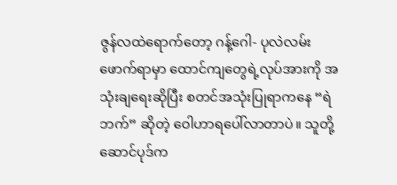ဇွန်လထဲရောက်တော့ ဂန့်ဂေါ- ပုလဲလမ်းဖောက်ရာမှာ ထောင်ကျတွေရဲ့လုပ်အားကို အသုံးချရေးဆိုပြီး စတင်အသုံးပြုရာကနေ “ရဲဘက်” ဆိုတဲ့ ဝေါဟာရပေါ်လာတာပဲ။ သူတို့ဆောင်ပုဒ်က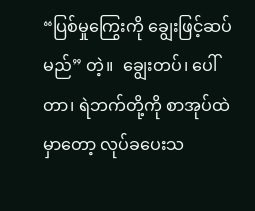“ပြစ်မှုကြွေးကို ချွေးဖြင့်ဆပ်မည်” တဲ့။  ချွေးတပ်၊ ပေါ်တာ၊ ရဲဘက်တို့ကို စာအုပ်ထဲမှာတော့ လုပ်ခပေးသ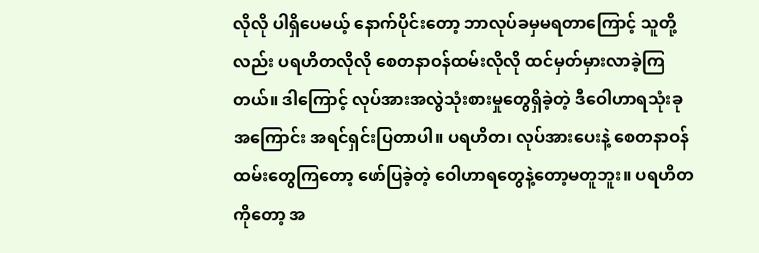လိုလို ပါရှိပေမယ့် နောက်ပိုင်းတော့ ဘာလုပ်ခမှမရတာကြောင့် သူတို့လည်း ပရဟိတလိုလို စေတနာဝန်ထမ်းလိုလို ထင်မှတ်မှားလာခဲ့ကြတယ်။ ဒါကြောင့် လုပ်အားအလွဲသုံးစားမှုတွေရှိခဲ့တဲ့ ဒီဝေါဟာရသုံးခုအကြောင်း အရင်ရှင်းပြတာပါ။ ပရဟိတ၊ လုပ်အားပေးနဲ့ စေတနာဝန်ထမ်းတွေကြတော့ ဖော်ပြခဲ့တဲ့ ဝေါဟာရတွေနဲ့တော့မတူဘူး။ ပရဟိတကိုတော့ အ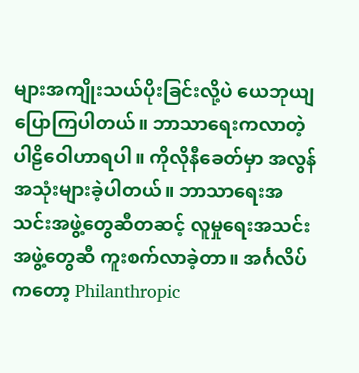များအကျိုးသယ်ပိုးခြင်းလို့ပဲ ယေဘုယျပြောကြပါတယ်။ ဘာသာရေးကလာတဲ့ ပါဠိဝေါဟာရပါ။ ကိုလိုနီခေတ်မှာ အလွန်အသုံးများခဲ့ပါတယ်။ ဘာသာရေးအသင်းအဖွဲ့တွေဆီတဆင့် လူမှုရေးအသင်းအဖွဲ့တွေဆီ ကူးစက်လာခဲ့တာ။ အင်္ဂလိပ်ကတော့ Philanthropic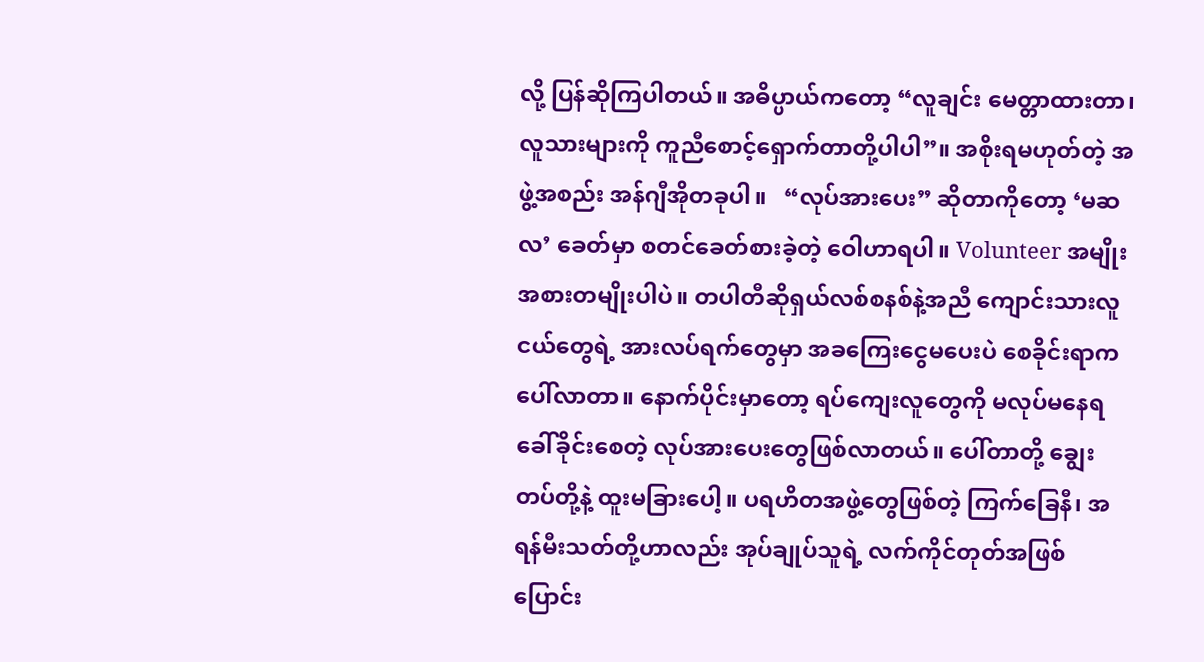လို့ ပြန်ဆိုကြပါတယ်။ အဓိပ္ပာယ်ကတော့ “လူချင်း မေတ္တာထားတာ၊ လူသားများကို ကူညီစောင့်ရှောက်တာတို့ပါပါ”။ အစိုးရမဟုတ်တဲ့ အဖွဲ့အစည်း အန်ဂျီအိုတခုပါ။   “လုပ်အားပေး” ဆိုတာကိုတော့ ‘မဆလ’ ခေတ်မှာ စတင်ခေတ်စားခဲ့တဲ့ ဝေါဟာရပါ။ Volunteer အမျိုးအစားတမျိုးပါပဲ။ တပါတီဆိုရှယ်လစ်စနစ်နဲ့အညီ ကျောင်းသားလူငယ်တွေရဲ့ အားလပ်ရက်တွေမှာ အခကြေးငွေမပေးပဲ စေခိုင်းရာကပေါ်လာတာ။ နောက်ပိုင်းမှာတော့ ရပ်ကျေးလူတွေကို မလုပ်မနေရ ခေါ်ခိုင်းစေတဲ့ လုပ်အားပေးတွေဖြစ်လာတယ်။ ပေါ်တာတို့ ချွေးတပ်တို့နဲ့ ထူးမခြားပေါ့။ ပရဟိတအဖွဲ့တွေဖြစ်တဲ့ ကြက်ခြေနီ၊ အရန်မီးသတ်တို့ဟာလည်း အုပ်ချုပ်သူရဲ့ လက်ကိုင်တုတ်အဖြစ် ပြောင်း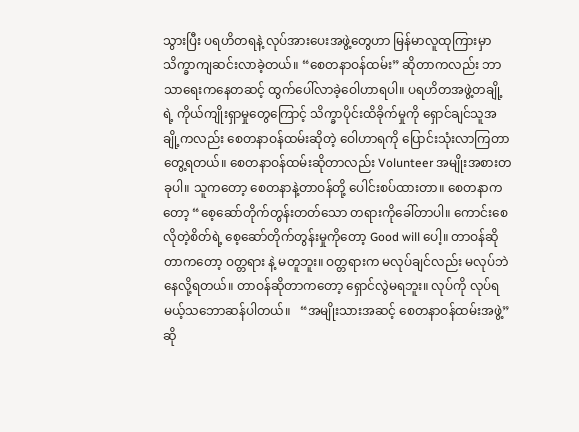သွားပြီး ပရဟိတရနဲ့ လုပ်အားပေးအဖွဲ့တွေဟာ မြန်မာလူထုကြားမှာ သိက္ခာကျဆင်းလာခဲ့တယ်။ “စေတနာဝန်ထမ်း” ဆိုတာကလည်း ဘာသာရေးကနေတဆင့် ထွက်ပေါ်လာခဲ့ဝေါဟာရပါ။ ပရဟိတအဖွဲ့တချို့ရဲ့ ကိုယ်ကျိုးရှာမှုတွေကြောင့် သိက္ခာပိုင်းထိခိုက်မှုကို ရှောင်ချင်သူအချို့ကလည်း စေတနာဝန်ထမ်းဆိုတဲ့ ဝေါဟာရကို ပြောင်းသုံးလာကြတာတွေ့ရတယ်။ စေတနာဝန်ထမ်းဆိုတာလည်း Volunteer အမျိုးအစားတခုပါ။ သူကတော့ စေတနာနဲ့တာဝန်တို့ ပေါင်းစပ်ထားတာ။ စေတနာကတော့ “စေ့ဆော်တိုက်တွန်းတတ်သော တရားကိုခေါ်တာပါ။ ကောင်းစေလိုတဲ့စိတ်ရဲ့ စေ့ဆော်တိုက်တွန်းမှုကိုတော့ Good will ပေါ့။ တာဝန်ဆိုတာကတော့ ဝတ္တရား နဲ့ မတူဘူး။ ဝတ္တရားက မလုပ်ချင်လည်း မလုပ်ဘဲ နေလို့ရတယ်။ တာဝန်ဆိုတာကတော့ ရှောင်လွဲမရဘူး။ လုပ်ကို လုပ်ရမယ့်သဘောဆန်ပါတယ်။   “အမျိုးသားအဆင့် စေတနာဝန်ထမ်းအဖွဲ့” ဆို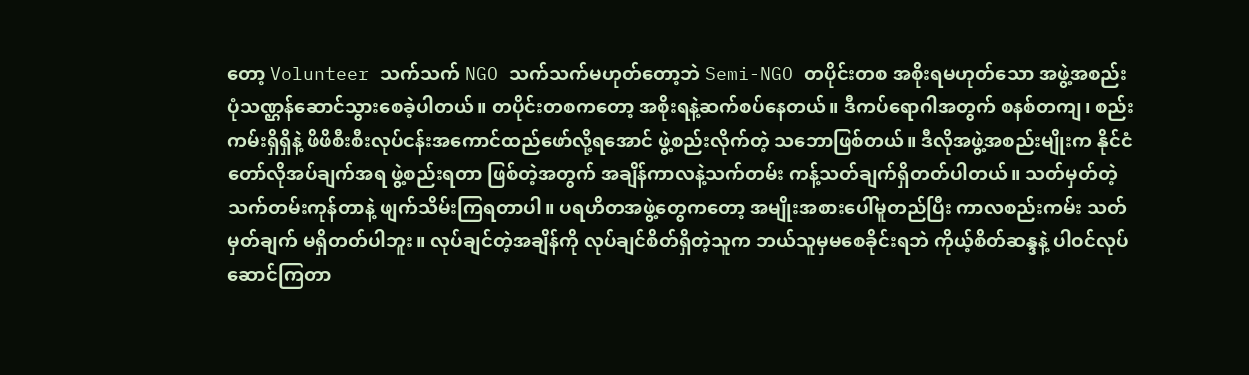တော့ Volunteer သက်သက် NGO သက်သက်မဟုတ်တော့ဘဲ Semi-NGO တပိုင်းတစ အစိုးရမဟုတ်သော အဖွဲ့အစည်းပုံသဏ္ဌန်ဆောင်သွားစေခဲ့ပါတယ်။ တပိုင်းတစကတော့ အစိုးရနဲ့ဆက်စပ်နေတယ်။ ဒီကပ်ရောဂါအတွက် စနစ်တကျ၊ စည်းကမ်းရှိရှိနဲ့ ဖိဖိစီးစီးလုပ်ငန်းအကောင်ထည်ဖော်လို့ရအောင် ဖွဲ့စည်းလိုက်တဲ့ သဘောဖြစ်တယ်။ ဒီလိုအဖွဲ့အစည်းမျိုးက နိုင်ငံတော်လိုအပ်ချက်အရ ဖွဲ့စည်းရတာ ဖြစ်တဲ့အတွက် အချိန်ကာလနဲ့သက်တမ်း ကန့်သတ်ချက်ရှိတတ်ပါတယ်။ သတ်မှတ်တဲ့ သက်တမ်းကုန်တာနဲ့ ဖျက်သိမ်းကြရတာပါ။ ပရဟိတအဖွဲ့တွေကတော့ အမျိုးအစားပေါ်မူတည်ပြီး ကာလစည်းကမ်း သတ်မှတ်ချက် မရှိတတ်ပါဘူး။ လုပ်ချင်တဲ့အချိန်ကို လုပ်ချင်စိတ်ရှိတဲ့သူက ဘယ်သူမှမစေခိုင်းရဘဲ ကိုယ့်စိတ်ဆန္ဒနဲ့ ပါဝင်လုပ်ဆောင်ကြတာ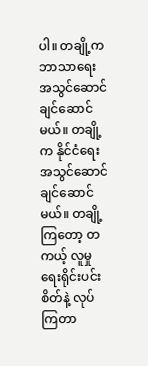ပါ။ တချို့က ဘာသာရေးအသွင်ဆောင်ချင်ဆောင်မယ်။ တချို့က နိုင်ငံရေးအသွင်ဆောင်ချင်ဆောင်မယ်။ တချို့ကြတော့ တကယ့် လူမှုရေးရိုင်းပင်းစိတ်နဲ့ လုပ်ကြတာ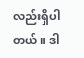လည်းရှိပါတယ်။ ဒါ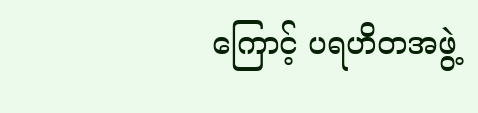ကြောင့် ပရဟိတအဖွဲ့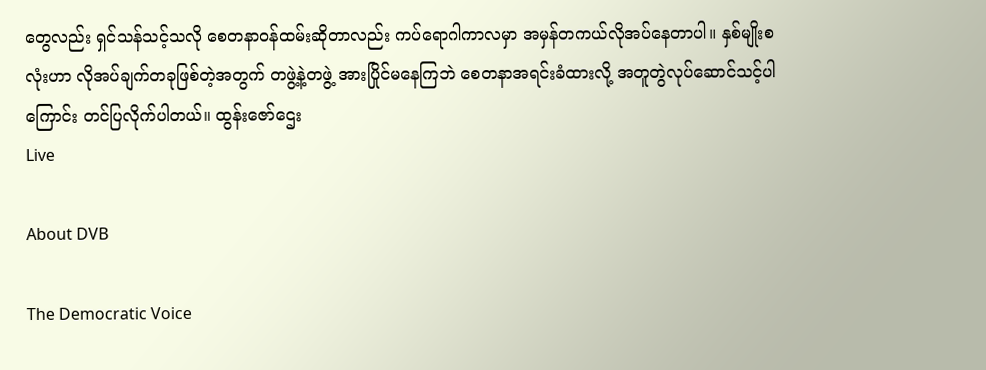တွေလည်း ရှင်သန်သင့်သလို စေတနာဝန်ထမ်းဆိုတာလည်း ကပ်ရောဂါကာလမှာ အမှန်တကယ်လိုအပ်နေတာပါ။ နှစ်မျိုးစလုံးဟာ လိုအပ်ချက်တခုဖြစ်တဲ့အတွက် တဖွဲ့နဲ့တဖွဲ့ အားပြိုင်မနေကြဘဲ စေတနာအရင်းခံထားလို့ အတူတွဲလုပ်ဆောင်သင့်ပါကြောင်း တင်ပြလိုက်ပါတယ်။ ထွန်းဇော်ဌေး
Live

About DVB

The Democratic Voice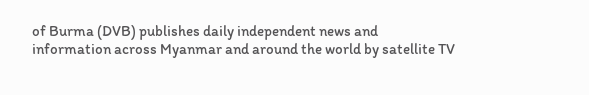of Burma (DVB) publishes daily independent news and information across Myanmar and around the world by satellite TV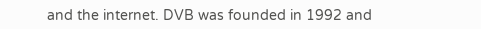and the internet. DVB was founded in 1992 and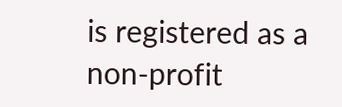is registered as a non-profit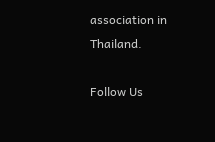association in Thailand.

Follow Us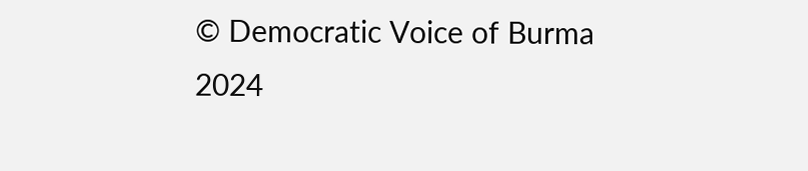© Democratic Voice of Burma 2024